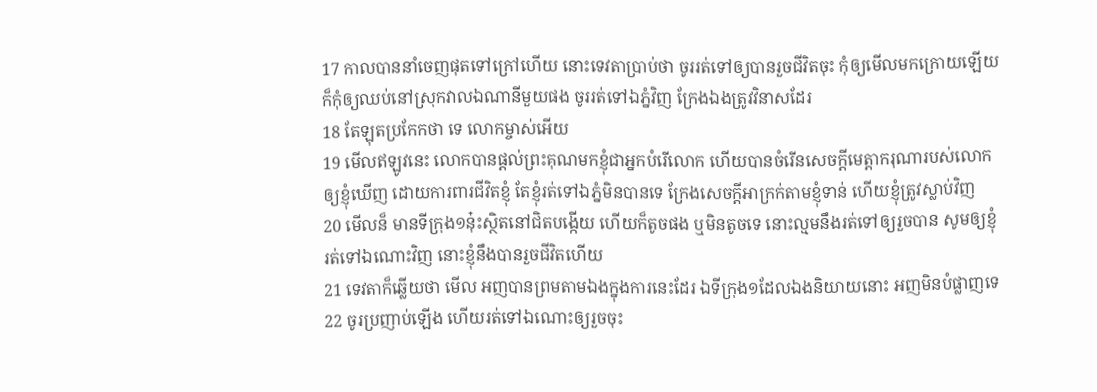17 កាលបាននាំចេញផុតទៅក្រៅហើយ នោះទេវតាប្រាប់ថា ចូររត់ទៅឲ្យបានរួចជីវិតចុះ កុំឲ្យមើលមកក្រោយឡើយ ក៏កុំឲ្យឈប់នៅស្រុកវាលឯណានីមួយផង ចូររត់ទៅឯភ្នំវិញ ក្រែងឯងត្រូវវិនាសដែរ
18 តែឡុតប្រកែកថា ទេ លោកម្ចាស់អើយ
19 មើលឥឡូវនេះ លោកបានផ្តល់ព្រះគុណមកខ្ញុំជាអ្នកបំរើលោក ហើយបានចំរើនសេចក្ដីមេត្តាករុណារបស់លោកឲ្យខ្ញុំឃើញ ដោយការពារជីវិតខ្ញុំ តែខ្ញុំរត់ទៅឯភ្នំមិនបានទេ ក្រែងសេចក្ដីអាក្រក់តាមខ្ញុំទាន់ ហើយខ្ញុំត្រូវស្លាប់វិញ
20 មើលន៏ មានទីក្រុង១នុ៎ះស្ថិតនៅជិតបង្កើយ ហើយក៏តូចផង ឬមិនតូចទេ នោះល្មមនឹងរត់ទៅឲ្យរួចបាន សូមឲ្យខ្ញុំរត់ទៅឯណោះវិញ នោះខ្ញុំនឹងបានរួចជីវិតហើយ
21 ទេវតាក៏ឆ្លើយថា មើល អញបានព្រមតាមឯងក្នុងការនេះដែរ ឯទីក្រុង១ដែលឯងនិយាយនោះ អញមិនបំផ្លាញទេ
22 ចូរប្រញាប់ឡើង ហើយរត់ទៅឯណោះឲ្យរួចចុះ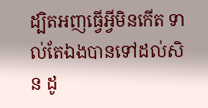ដ្បិតអញធ្វើអ្វីមិនកើត ទាល់តែឯងបានទៅដល់សិន ដូ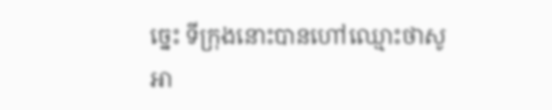ច្នេះ ទីក្រុងនោះបានហៅឈ្មោះថាសូអា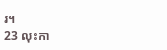រ។
23 លុះកា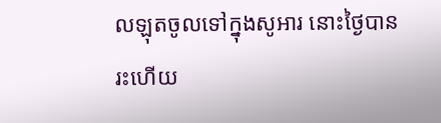លឡុតចូលទៅក្នុងសូអារ នោះថ្ងៃបានរះហើយ